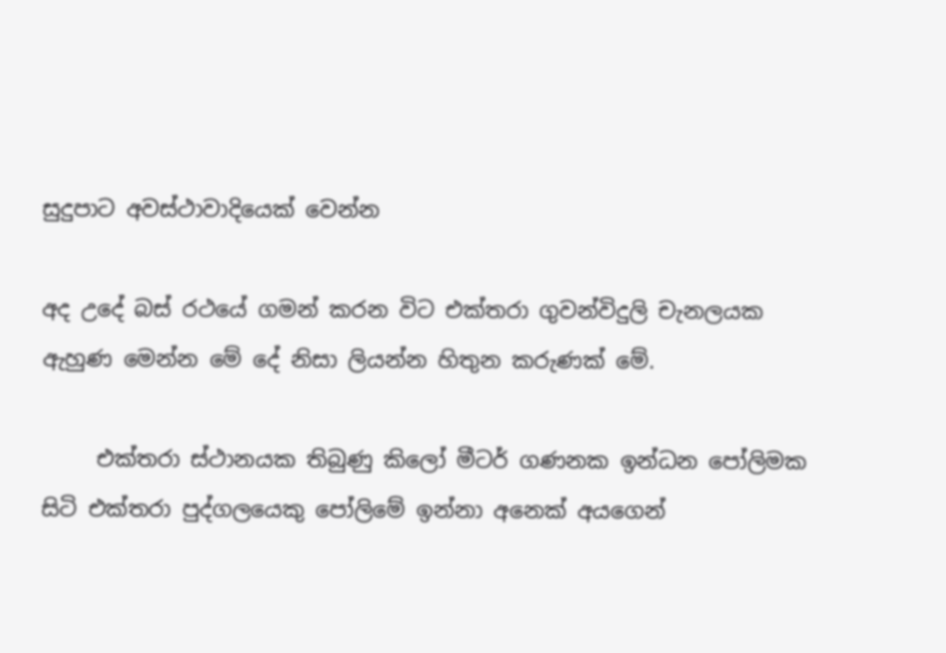සුදුපාට අවස්ථාවාදියෙක් වෙන්න

අද උදේ බස් රථයේ ගමන් කරන විට එක්තරා ගුවන්විදුලි චැනලයක ඇහුණ මෙන්න මේ දේ නිසා ලියන්න හිතුන කරුණක් මේ.

     එක්තරා ස්ථානයක තිබුණු කිලෝ මීටර් ගණනක ඉන්ධන පෝලිමක සිටි එක්තරා පුද්ගලයෙකු පෝලිමේ ඉන්නා අනෙක් අයගෙන්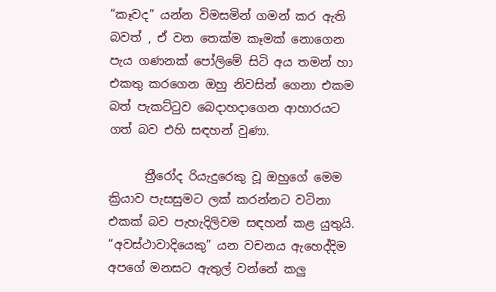“කෑවද” යන්න විමසමින් ගමන් කර ඇති බවත් , ඒ වන තෙක්ම කෑමක් නොගෙන පැය ගණනක් පෝලිමේ සිටි අය තමන් හා එකතු කරගෙන ඔහු නිවසින් ගෙනා එකම බත් පැකට්ටුව බෙදාහදාගෙන ආහාරයට ගත් බව එහි සඳහන් වුණා.

      ත්‍රීරෝද රියැදුරෙකු වූ ඔහුගේ මෙම ක්‍රියාව පැසසුමට ලක් කරන්නට වටිනා එකක් බව පැහැදිලිවම සඳහන් කළ යුතුයි. “අවස්ථාවාදියෙකු” යන වචනය ඇහෙද්දිම අපගේ මනසට ඇතුල් වන්නේ කලු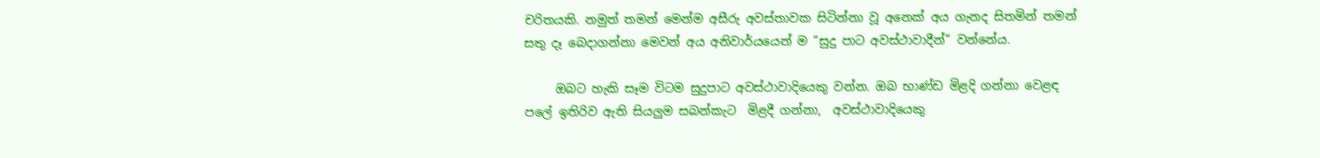චරිතයකි. නමුත් තමන් මෙන්ම අසීරු අවස්තාවක සිටින්නා වූ අනෙක් අය ගැනද සිතමින් තමන් සතු දෑ බෙදාගන්නා මෙවන් අය අනිවාර්යයෙන් ම “සුදු පාට අවස්ථාවාදීන්” වන්නේය.

     ඔබට හැකි සෑම විටම සුදුපාට අවස්ථාවාදියෙකු වන්න. ඔබ භාණ්ඩ මිළදි ගන්නා වෙළඳ පලේ ඉතිරිව ඇති සියලුම සබන්කැට  මිළදී ගන්නා,  අවස්ථාවාදියෙකු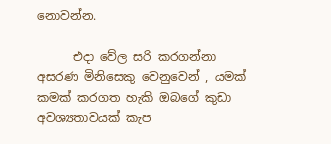නොවන්න.

      එදා වේල සරි කරගන්නා අසරණ මිනිසෙකු වෙනුවෙන් , යමක් කමක් කරගත හැකි ඔබගේ කුඩා අවශ්‍යතාවයක් කැප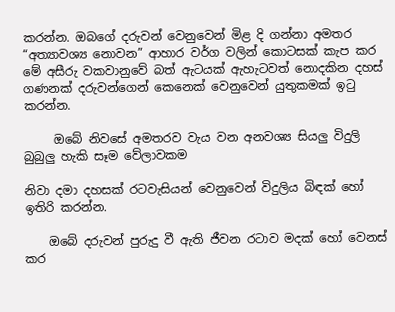කරන්න. ඔබගේ දරුවන් වෙනුවෙන් මිළ දි ගන්නා අමතර “අත්‍යාවශ්‍ය නොවන” ආහාර වර්ග වලින් කොටසක් කැප කර මේ අසීරු වකවානුවේ බත් ඇටයක් ඇහැටවත් නොදකින දහස් ගණනක් දරුවන්ගෙන් කෙනෙක් වෙනුවෙන් යුතුකමක් ඉටු කරන්න.

     ඔබේ නිවසේ අමතරව වැය වන අනවශ්‍ය සියලු විදුලි බුබුලු හැකි සෑම වේලාවකම

නිවා දමා දහසක් රටවැසියන් වෙනුවෙන් විදුලිය බිඳක් හෝ ඉතිරි කරන්න.

    ඔබේ දරුවන් පුරුදු වී ඇති ජීවන රටාව මදක් හෝ වෙනස් කර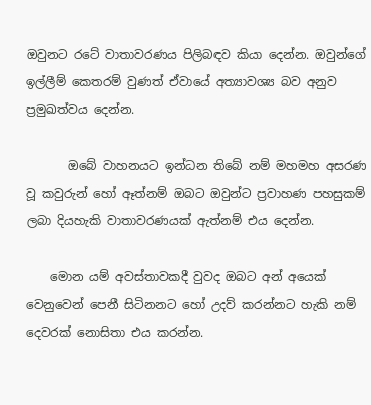ඔවුනට රටේ වාතාවරණය පිලිබඳව කියා දෙන්න. ඔවුන්ගේ ඉල්ලීම් කෙතරම් වුණත් ඒවායේ අත්‍යාවශ්‍ය බව අනුව ප්‍රමුඛත්වය දෙන්න.

       ඔබේ වාහනයට ඉන්ධන තිබේ නම් මහමහ අසරණ වූ කවුරුන් හෝ ඈත්නම් ඔබට ඔවුන්ට ප්‍රවාහණ පහසුකම් ලබා දියහැකි වාතාවරණයක් ඇත්නම් එය දෙන්න.

    මොන යම් අවස්තාවකදී වුවද ඔබට අන් අයෙක් වෙනුවෙන් පෙනී සිටිනනට හෝ උදව් කරන්නට හැකි නම් දෙවරක් නොසිතා එය කරන්න.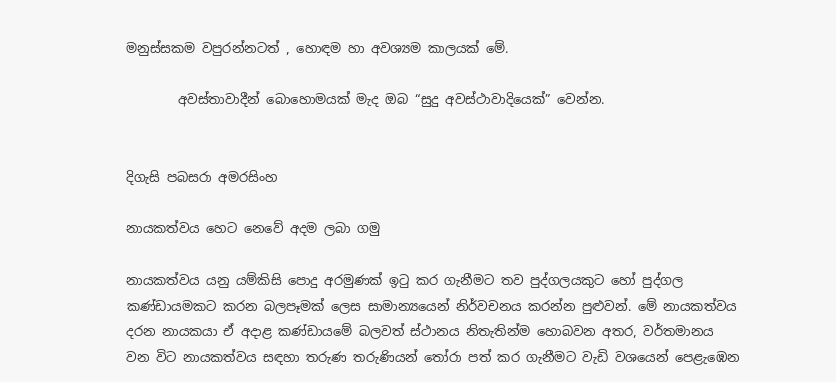මනුස්සකම වපුරන්නටත් , හොඳම හා අවශ්‍යම කාලයක් මේ.

        අවස්තාවාදීන් බොහොමයක් මැද ඔබ “සුදු අවස්ථාවාදියෙක්” වෙන්න.


දිගැසි පබසරා අමරසිංහ

නායකත්වය හෙට නෙවේ අදම ලබා ගමු

නායකත්වය යනු යම්කිසි පොදු අරමුණක් ඉටු කර ගැනීමට තව පුද්ගලයකුට හෝ පුද්ගල කණ්ඩායමකට කරන බලපෑමක් ලෙස සාමාන්‍යයෙන් නිර්වචනය කරන්න පුළුවන්. මේ නායකත්වය දරන නායකයා ඒ අදාළ කණ්ඩායමේ බලවත් ස්ථානය නිතැතින්ම හොබවන අතර, වර්තමානය වන විට නායකත්වය සඳහා තරුණ තරුණියන් තෝරා පත් කර ගැනීමට වැඩි වශයෙන් පෙළැඹෙන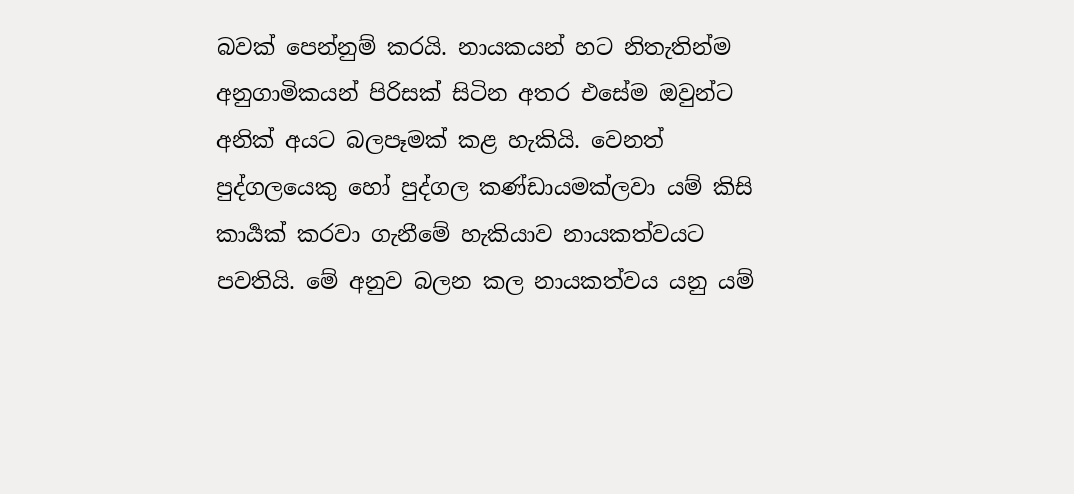බවක් පෙන්නුම් කරයි. නායකයන් හට නිතැතින්ම අනුගාමිකයන් පිරිසක් සිටින අතර එසේම ඔවුන්ට අනික් අයට බලපෑමක් කළ හැකියි. වෙනත් පුද්ගලයෙකු හෝ පුද්ගල කණ්ඩායමක්ලවා යම් කිසි කාර්‍යක් කරවා ගැනීමේ හැකියාව නායකත්වයට පවතියි. මේ අනුව බලන කල නායකත්වය යනු යම්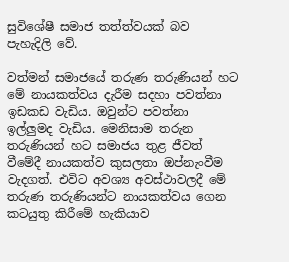සුවිශේෂී සමාජ තත්ත්වයක් බව පැහැදිලි වේ.

වත්මන් සමාජයේ තරුණ තරුණියන් හට මේ නායකත්වය දැරීම සදහා පවත්නා ඉඩකඩ වැඩිය. ඔවුන්ට පවත්නා ඉල්ලුමද වැඩිය. මෙනිසාම තරුන තරුණියන් හට සමාජය තුළ ජීවත් වීමේදී නායකත්ව කුසලතා ඔප්නැංවීම වැදගත්. එවිට අවශ්‍ය අවස්ථාවලදී මේ තරුණ තරුණියන්ට නායකත්වය ගෙන කටයුතු කිරීමේ හැකියාව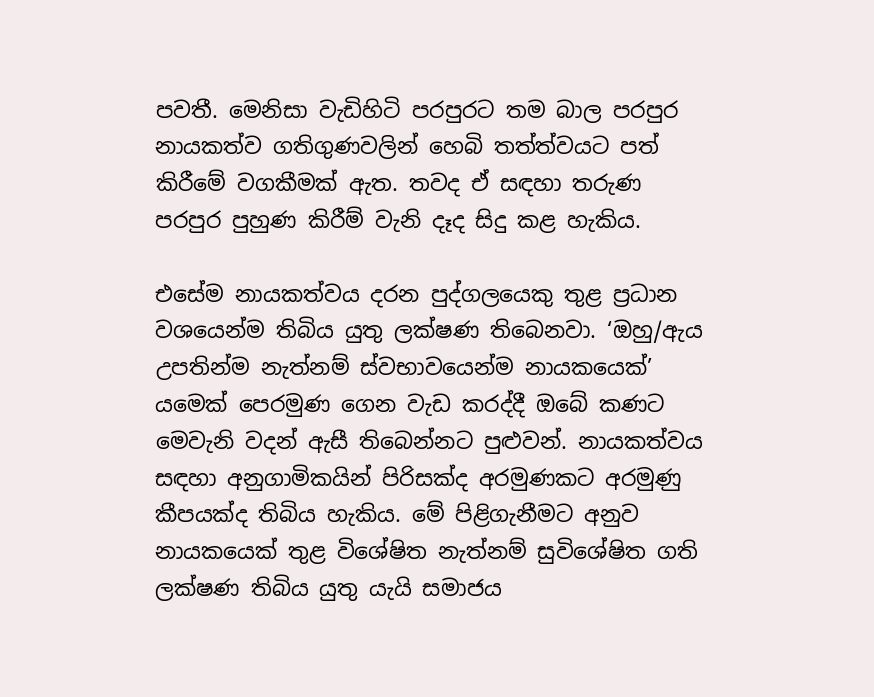පවතී. මෙනිසා වැඩිහිටි පරපුරට තම බාල පරපුර නායකත්ව ගතිගුණවලින් හෙබි තත්ත්වයට පත් කිරීමේ වගකීමක් ඇත. තවද ඒ සඳහා තරුණ පරපුර පුහුණ කිරීම් වැනි දෑද සිදු කළ හැකිය.

එසේම නායකත්වය දරන පුද්ගලයෙකු තුළ ප්‍රධාන වශයෙන්ම තිබිය යුතු ලක්ෂණ තිබෙනවා. ‘ඔහු/ඇය උපතින්ම නැත්නම් ස්වභාවයෙන්ම නායකයෙක්’ යමෙක් පෙරමුණ ගෙන වැඩ කරද්දී ඔබේ කණට මෙවැනි වදන් ඇසී තිබෙන්නට පුළුවන්. නායකත්වය සඳහා අනුගාමිකයින් පිරිසක්ද අරමුණකට අරමුණු කීපයක්ද තිබිය හැකිය. මේ පිළිගැනීමට අනුව නායකයෙක් තුළ විශේෂිත නැත්නම් සුවිශේෂිත ගති ලක්ෂණ තිබිය යුතු යැයි සමාජය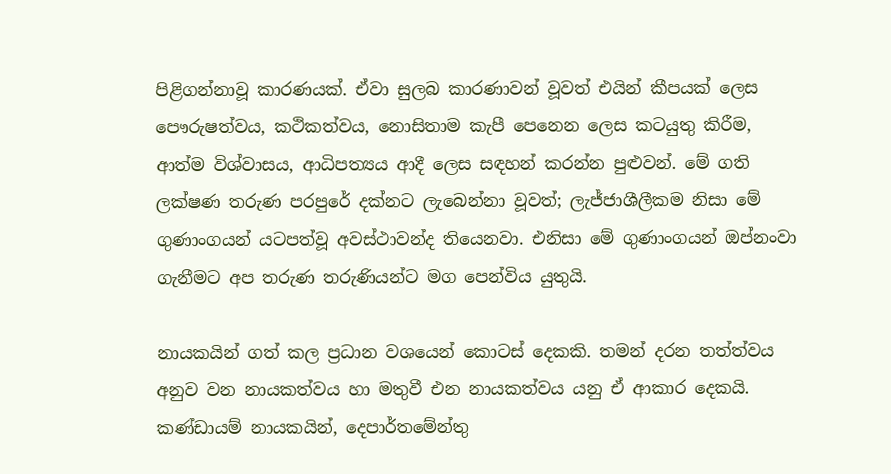පිළිගන්නාවූ කාරණයක්. ඒවා සුලබ කාරණාවන් වූවත් එයින් කීපයක් ලෙස පෞරුෂත්වය, කථිකත්වය, නොසිතාම කැපී පෙනෙන ලෙස කටයුතු කිරීම, ආත්ම විශ්වාසය, ආධිපත්‍යය ආදී ලෙස සඳහන් කරන්න පුළුවන්. මේ ගති ලක්ෂණ තරුණ පරපුරේ දක්නට ලැබෙන්නා වූවත්; ලැජ්ජාශීලීකම නිසා මේ ගුණාංගයන් යටපත්වූ අවස්ථාවන්ද තියෙනවා. එනිසා මේ ගුණාංගයන් ඔප්නංවා ගැනීමට අප තරුණ තරුණියන්ට මග පෙන්විය යුතුයි.

නායකයින් ගත් කල ප්‍රධාන වශයෙන් කොටස් දෙකකි. තමන් දරන තත්ත්වය අනුව වන නායකත්වය හා මතුවී එන නායකත්වය යනු ඒ ආකාර දෙකයි. කණ්ඩායම් නායකයින්, දෙපාර්තමේන්තු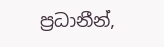ප්‍රධානීන්,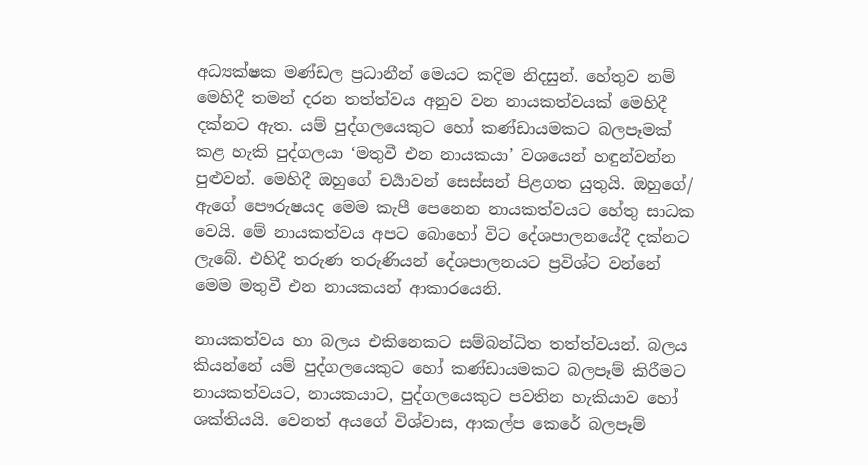අධ්‍යක්ෂක මණ්ඩල ප්‍රධානීන් මෙයට කදිම නිදසුන්. හේතුව නම් මෙහිදී තමන් දරන තත්ත්වය අනුව වන නායකත්වයක් මෙහිදී දක්නට ඇත. යම් පුද්ගලයෙකුට හෝ කණ්ඩායමකට බලපෑමක් කළ හැකි පුද්ගලයා ‘මතුවී එන නායකයා’ වශයෙන් හඳුන්වන්න පුළුවන්. මෙහිදී ඔහුගේ චර්‍යාවන් සෙස්සන් පිළගත යුතුයි. ඔහුගේ/ ඇගේ පෞරුෂයද මෙම කැපී පෙනෙන නායකත්වයට හේතු සාධක වෙයි. මේ නායකත්වය අපට බොහෝ විට දේශපාලනයේදී දක්නට ලැබේ. එහිදී තරුණ තරුණියන් දේශපාලනයට ප්‍රවිශ්ට වන්නේ මෙම මතුවී එන නායකයන් ආකාරයෙනි.

නායකත්වය හා බලය එකිනෙකට සම්බන්ධිත තත්ත්වයන්. බලය කියන්නේ යම් පුද්ගලයෙකුට හෝ කණ්ඩායමකට බලපෑම් කිරීමට නායකත්වයට, නායකයාට, පුද්ගලයෙකුට පවතින හැකියාව හෝ ශක්තියයි. වෙනත් අයගේ විශ්වාස, ආකල්ප කෙරේ බලපෑම්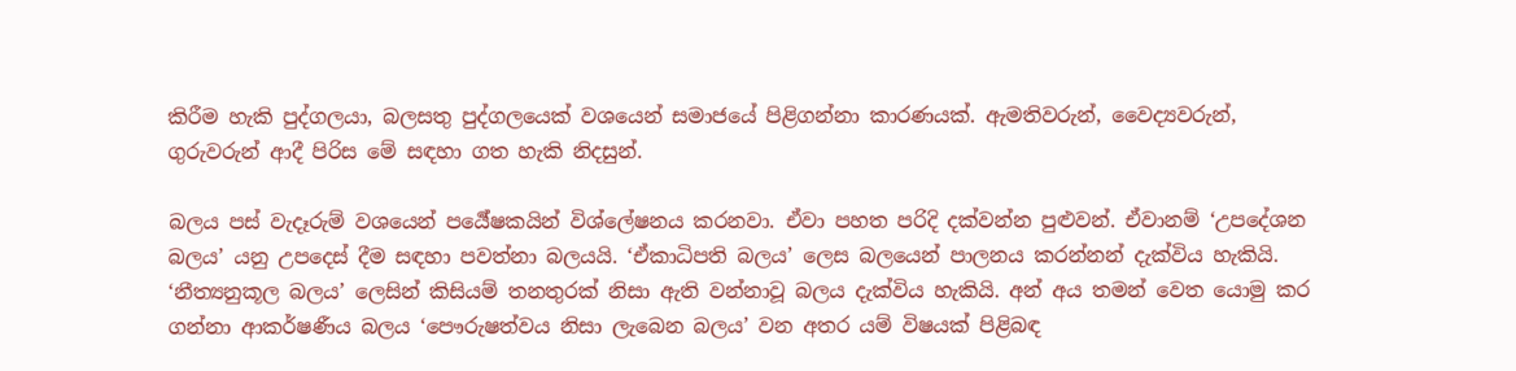කිරීම හැකි පුද්ගලයා, බලසතු පුද්ගලයෙක් වශයෙන් සමාජයේ පිළිගන්නා කාරණයක්. ඇමතිවරුන්, වෛද්‍යවරුන්, ගුරුවරුන් ආදී පිරිස මේ සඳහා ගත හැකි නිදසුන්.

බලය පස් වැදෑරුම් වශයෙන් පර්‍යේෂකයින් විශ්ලේෂනය කරනවා. ඒවා පහත පරිදි දක්වන්න පුළුවන්. ඒවානම් ‘උපදේශන බලය’ යනු උපදෙස් දීම සඳහා පවත්නා බලයයි. ‘ඒකාධිපති බලය’ ලෙස බලයෙන් පාලනය කරන්නන් දැක්විය හැකියි. ‘නීත්‍යනුකූල බලය’ ලෙසින් කිසියම් තනතුරක් නිසා ඇති වන්නාවූ බලය දැක්විය හැකියි. අන් අය තමන් වෙත යොමු කර ගන්නා ආකර්ෂණීය බලය ‘පෞරුෂත්වය නිසා ලැබෙන බලය’ වන අතර යම් විෂයක් පිළිබඳ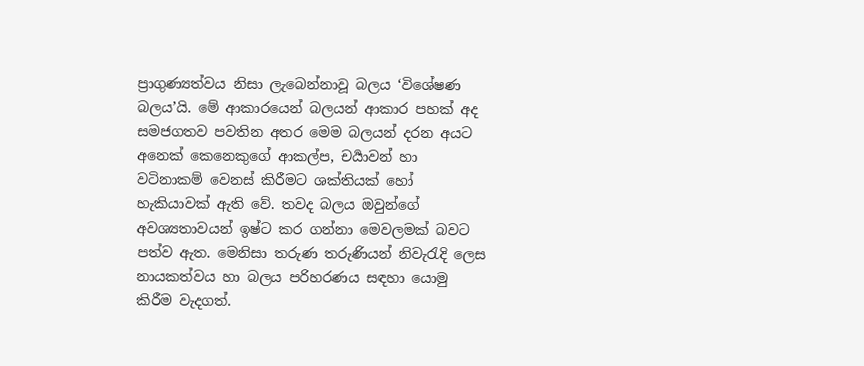ප්‍රාගුණ්‍යත්වය නිසා ලැබෙන්නාවූ බලය ‘විශේෂණ බලය’යි. මේ ආකාරයෙන් බලයන් ආකාර පහක් අද සමජගතව පවතින අතර මෙම බලයන් දරන අයට අනෙක් කෙනෙකුගේ ආකල්ප, චර්‍යාවන් හා වටිනාකම් වෙනස් කිරීමට ශක්තියක් හෝ හැකියාවක් ඇති වේ. තවද බලය ඔවුන්ගේ අවශ්‍යතාවයන් ඉෂ්ට කර ගන්නා මෙවලමක් බවට පත්ව ඇත. මෙනිසා තරුණ තරුණියන් නිවැරැදි ලෙස නායකත්වය හා බලය පරිහරණය සඳහා යොමු කිරීම වැදගත්.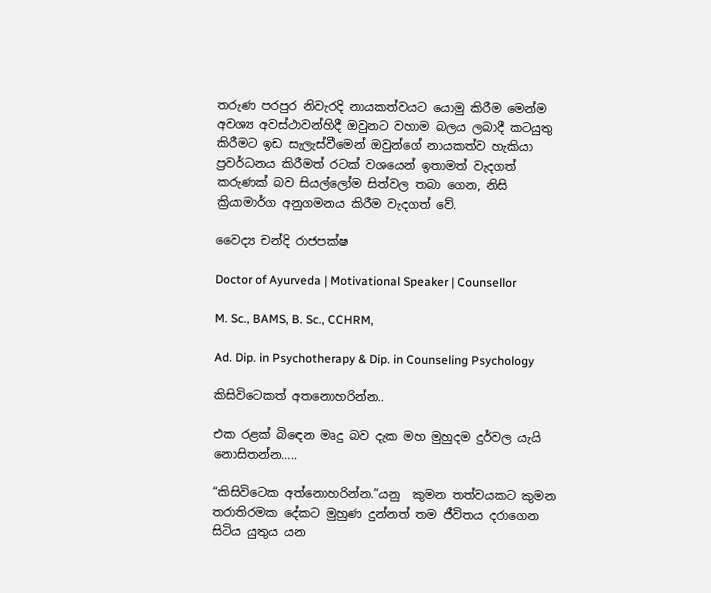තරුණ පරපුර නිවැරදි නායකත්වයට යොමු කිරීම මෙන්ම අවශ්‍ය අවස්ථාවන්හිදී ඔවුනට වහාම බලය ලබාදී කටයුතු කිරීමට ඉඩ සැලැස්වීමෙන් ඔවුන්ගේ නායකත්ව හැකියා ප්‍රවර්ධනය කිරීමත් රටක් වශයෙන් ඉතාමත් වැදගත් කරුණක් බව සියල්ලෝම සිත්වල තබා ගෙන, නිසි ක්‍රියාමාර්ග අනුගමනය කිරීම වැදගත් වේ.

වෛද්‍ය චන්දි රාජපක්ෂ

Doctor of Ayurveda | Motivational Speaker | Counsellor

M. Sc., BAMS, B. Sc., CCHRM,

Ad. Dip. in Psychotherapy & Dip. in Counseling Psychology

කිසිවිටෙකත් අතනොහරින්න..

එක රළක් බිඳෙන මෘදු බව දැක මහ මුහුදම දුර්වල යැයි නොසිතන්න…..

“කිසිවිටෙක අත්නොහරින්න.”යනු  කුමන තත්වයකට කුමන තරාතිරමක දේකට මුහුණ දුන්නත් තම ජීවිතය දරාගෙන සිටිය යුතුය යන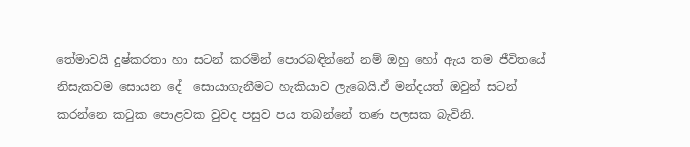තේමාවයි දුෂ්කරතා හා සටන් කරමින් පොරබඳින්නේ නම් ඔහු හෝ ඇය තම ජීවිතයේ නිසැකවම සොයන දේ  සොයාගැනීමට හැකියාව ලැබෙයි.ඒ මන්දයත් ඔවුන් සටන් කරන්නෙ කටුක පොළවක වුවද පසුව පය තබන්නේ තණ පලසක බැවිනි.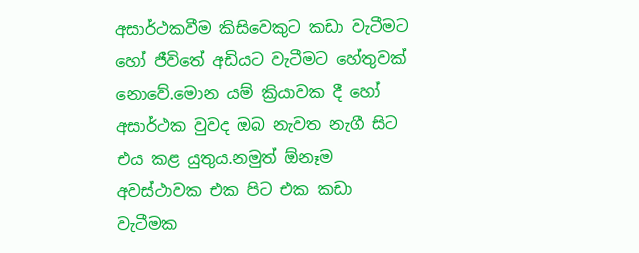අසාර්ථකවීම කිසිවෙකුට කඩා වැටීමට හෝ ජීවිතේ අඩියට වැටීමට හේතුවක් නොවේ.මොන යම් ක්‍රියාවක දී හෝ අසාර්ථක වුවද ඔබ නැවත නැගී සිට එය කළ යුතුය.නමුත් ඕනෑම අවස්ථාවක එක පිට එක කඩා වැටීමක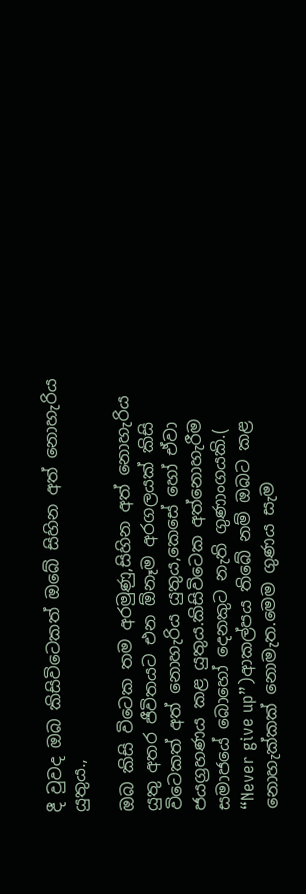දී වුවද ඔබ කිසිවිටෙකත් ඔබේ සිහින අත් නොහැරිය යුතුය.,

ඔබ කිසි විටෙක තම අරමුණු,සිහින අත් නොහැරිය යුතු අතර ජීවිතයට එන ඕනෑම අරගලයක් කිසි විටෙකත් අත් නොහැරිය යුතුය,කෙසේ හෝ ඒවා ජයග්‍රහණය කළ යුතුය.කිසිවිටෙක අත්නොහැරීම සමාජයේ බොහෝ දෙනකුට නැති ගුණාංගයකි.( “Never give up”)ආකල්පය තිබේ නම් ඔබට කළ නොහැක්කක් නොමැත.මෙම ගුණය සැම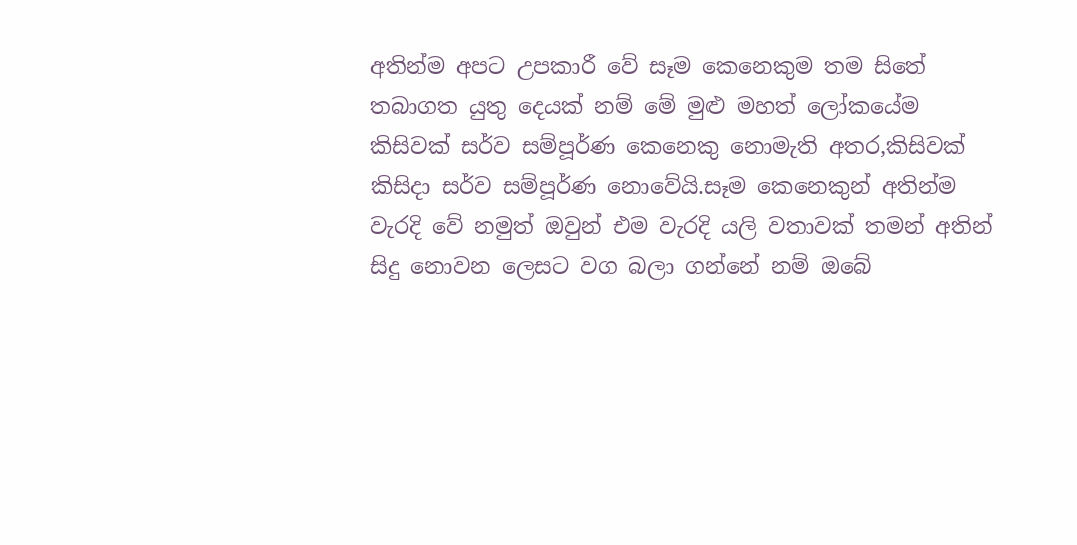අතින්ම අපට උපකාරී වේ සෑම කෙනෙකුම තම සිතේ තබාගත යුතු දෙයක් නම් මේ මුළු මහත් ලෝකයේම කිසිවක් සර්ව සම්පූර්ණ කෙනෙකු නොමැති අතර,කිසිවක් කිසිදා සර්ව සම්පූර්ණ නොවේයි.සෑම කෙනෙකුන් අතින්ම වැරදි වේ නමුත් ඔවුන් එම වැරදි යලි වතාවක් තමන් අතින් සිදු නොවන ලෙසට වග බලා ගන්නේ නම් ඔබේ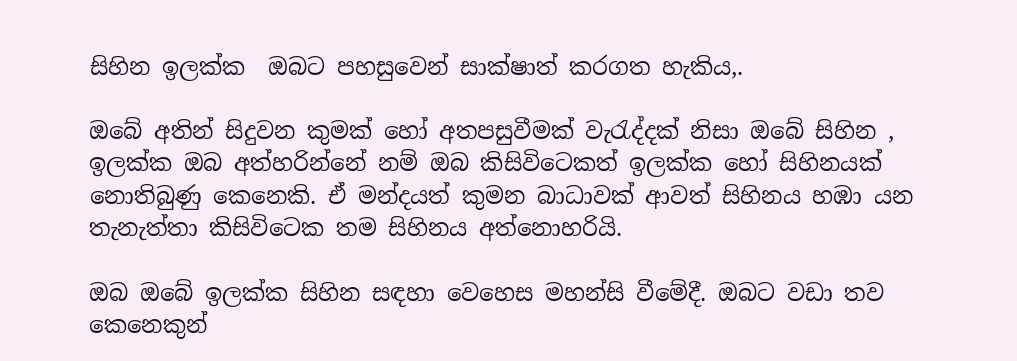සිහින ඉලක්ක  ඔබට පහසුවෙන් සාක්ෂාත් කරගත හැකිය,.

ඔබේ අතින් සිදුවන කුමක් හෝ අතපසුවීමක් වැරැද්දක් නිසා ඔබේ සිහින , ඉලක්ක ඔබ අත්හරින්නේ නම් ඔබ කිසිවිටෙකත් ඉලක්ක හෝ සිහිනයක් නොතිබුණු කෙනෙකි. ඒ මන්දයත් කුමන බාධාවක් ආවත් සිහිනය හඹා යන තැනැත්තා කිසිවිටෙක තම සිහිනය අත්නොහරියි.

ඔබ ඔබේ ඉලක්ක සිහින සඳහා වෙහෙස මහන්සි වීමේදී. ඔබට වඩා තව කෙනෙකුන්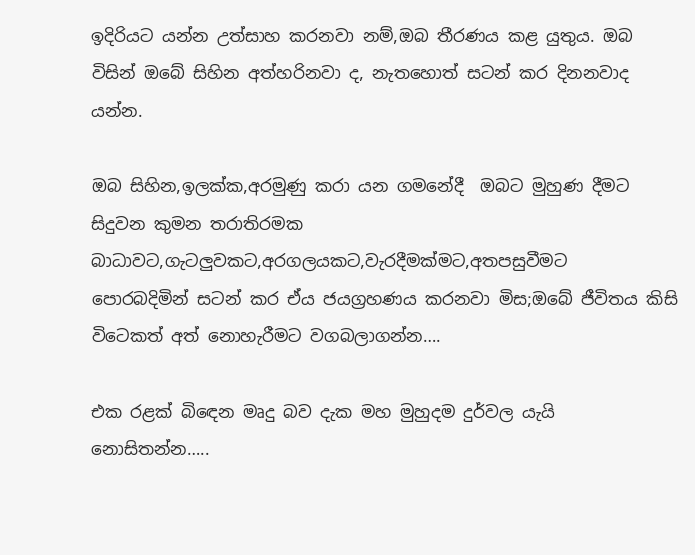ඉදිරියට යන්න උත්සාහ කරනවා නම්,ඔබ තීරණය කළ යුතුය. ඔබ විසින් ඔබේ සිහින අත්හරිනවා ද, නැතහොත් සටන් කර දිනනවාද යන්න.

ඔබ සිහින,ඉලක්ක,අරමුණු කරා යන ගමනේදී  ඔබට මුහුණ දීමට සිදුවන කුමන තරාතිරමක බාධාවට,ගැටලුවකට,අරගලයකට,වැරදීමක්මට,අතපසුවීමට   පොරබදිමින් සටන් කර ඒය ජයග්‍රහණය කරනවා මිස;ඔබේ ජීවිතය කිසි විටෙකත් අත් නොහැරීමට වගබලාගන්න….

එක රළක් බිඳෙන මෘදු බව දැක මහ මුහුදම දුර්වල යැයි නොසිතන්න…..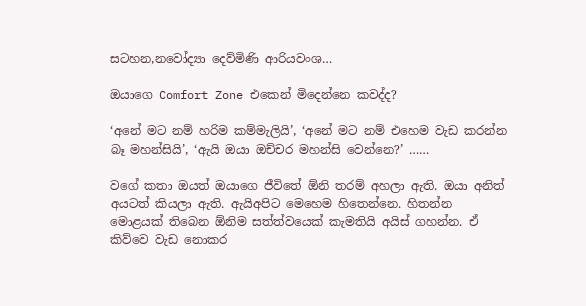සටහන,නවෝද්‍යා දෙව්මිණි ආරියවංශ…

ඔයාගෙ Comfort Zone එකෙන් මිදෙන්නෙ කවද්ද?

‘අනේ මට නම් හරිම කම්මැලියි’, ‘අනේ මට නම් එහෙම වැඩ කරන්න බෑ මහන්සියි’, ‘ඇයි ඔයා ඔච්චර මහන්සි වෙන්නෙ?’ ……

වගේ කතා ඔයත් ඔයාගෙ ජීවිතේ ඕනි තරම් අහලා ඇති. ඔයා අනිත් අයටත් කියලා ඇති. ඇයිඅපිට මෙහෙම හිතෙන්නෙ. හිතන්න මොළයක් තිබෙන ඕනිම සත්ත්වයෙක් කැමතියි අයිස් ගහන්න. ඒ කිව්වෙ වැඩ නොකර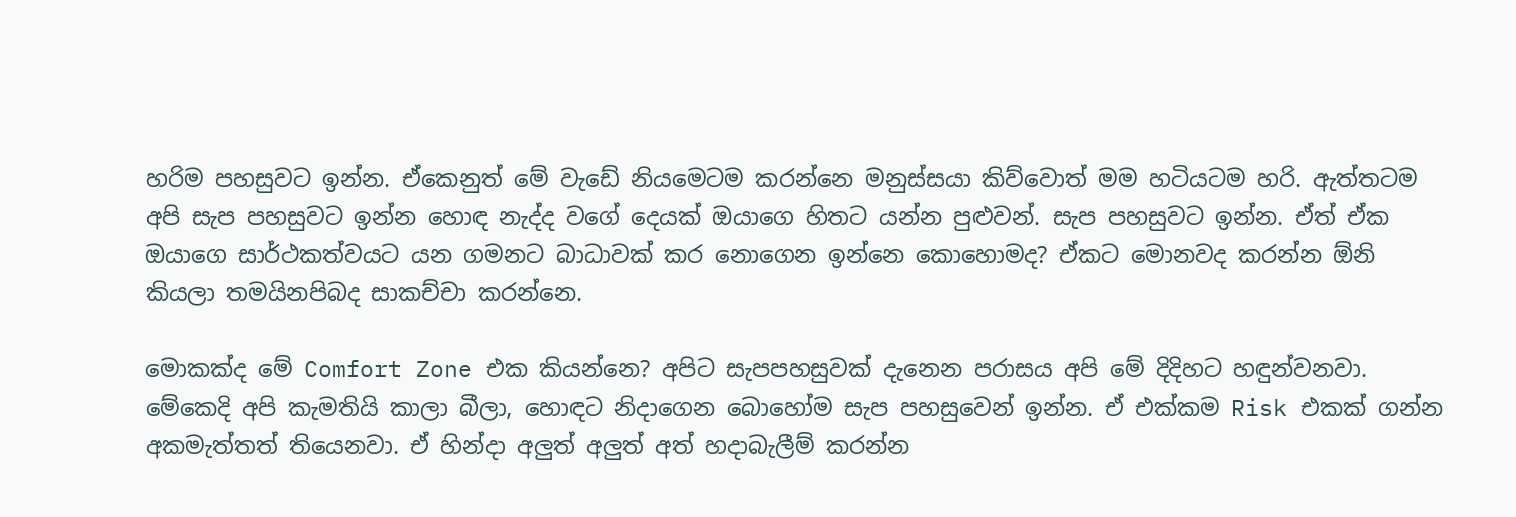හරිම පහසුවට ඉන්න. ඒකෙනුත් මේ වැඩේ නියමෙටම කරන්නෙ මනුස්සයා කිව්වොත් මම හටියටම හරි. ඇත්තටම අපි සැප පහසුවට ඉන්න හොඳ නැද්ද වගේ දෙයක් ඔයාගෙ හිතට යන්න පුළුවන්. සැප පහසුවට ඉන්න. ඒත් ඒක ඔයාගෙ සාර්ථකත්වයට යන ගමනට බාධාවක් කර නොගෙන ඉන්නෙ කොහොමද? ඒකට මොනවද කරන්න ඕනි කියලා තමයිනපිබද සාකච්චා කරන්නෙ.

මොකක්ද මේ Comfort Zone එක කියන්නෙ? අපිට සැපපහසුවක් දැනෙන පරාසය අපි මේ දිදිහට හඳුන්වනවා. මේකෙදි අපි කැමතියි කාලා බීලා, හොඳට නිදාගෙන බොහෝම සැප පහසුවෙන් ඉන්න. ඒ එක්කම Risk එකක් ගන්න අකමැත්තත් තියෙනවා. ඒ හින්දා අලුත් අලුත් අත් හදාබැලීම් කරන්න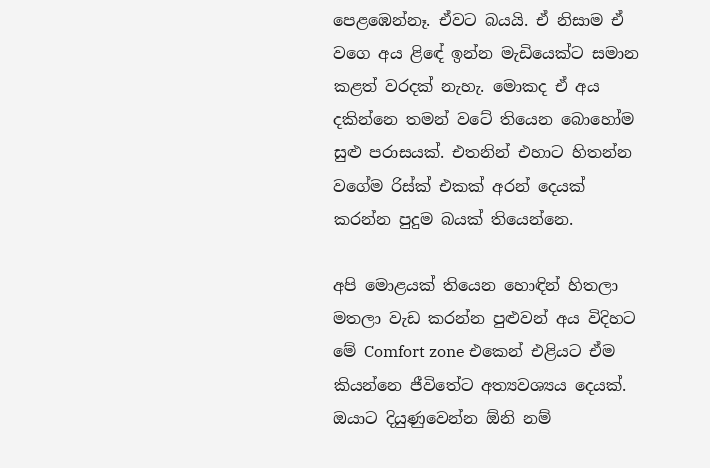පෙළඹෙන්නෑ. ඒවට බයයි. ඒ නිසාම ඒ වගෙ අය ළිඳේ ඉන්න මැඩියෙක්ට සමාන කළත් වරදක් නැහැ. මොකද ඒ අය දකින්නෙ තමන් වටේ තියෙන බොහෝම සුළු පරාසයක්. එතනින් එහාට හිතන්න වගේම රිස්ක් එකක් අරන් දෙයක් කරන්න පුදුම බයක් තියෙන්නෙ.

අපි මොළයක් තියෙන හොඳින් හිතලා මතලා වැඩ කරන්න පුළුවන් අය විදිහට මේ Comfort zone එකෙන් එළියට ඒම කියන්නෙ ජීවිතේට අත්‍යවශ්‍යය දෙයක්. ඔයාට දියුණුවෙන්න ඕනි නම්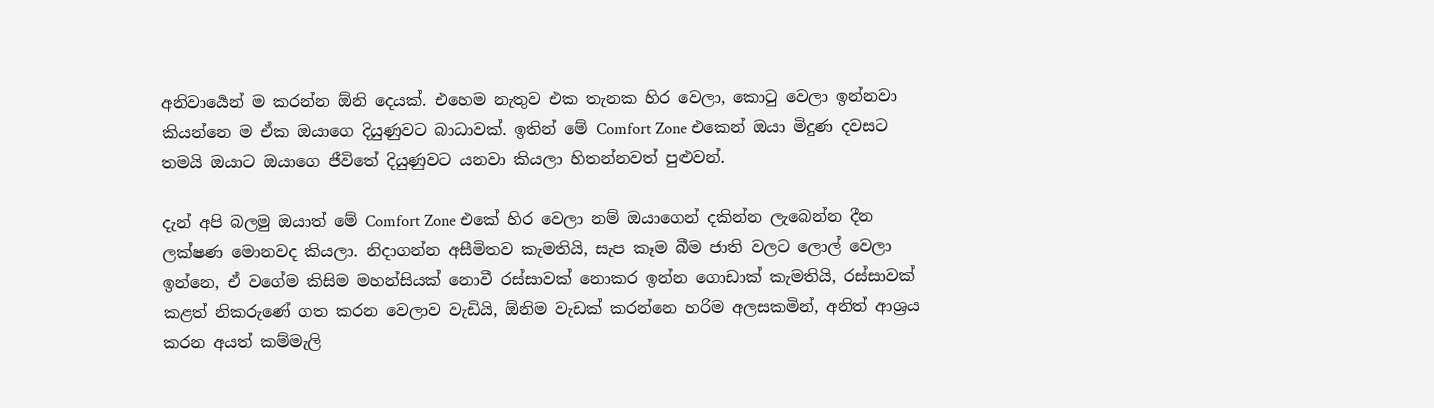අනිවාර්‍යෙන් ම කරන්න ඕනි දෙයක්. එහෙම නැතුව එක තැනක හිර වෙලා, කොටු වෙලා ඉන්නවා කියන්නෙ ම ඒක ඔයාගෙ දියුණුවට බාධාවක්. ඉතින් මේ Comfort Zone එකෙන් ඔයා මිදුණ දවසට තමයි ඔයාට ඔයාගෙ ජීවිතේ දියුණුවට යනවා කියලා හිතන්නවත් පුළුවන්.

දැන් අපි බලමු ඔයාත් මේ Comfort Zone එකේ හිර වෙලා නම් ඔයාගෙන් දකින්න ලැබෙන්න දීන ලක්ෂණ මොනවද කියලා. නිදාගන්න අසීමිතව කැමතියි, සැප කෑම බීම ජාති වලට ලොල් වෙලා ඉන්නෙ, ඒ වගේම කිසිම මහන්සියක් නොවී රස්සාවක් නොකර ඉන්න ගොඩාක් කැමතියි, රස්සාවක් කළත් නිකරුණේ ගත කරන වෙලාව වැඩියි, ඕනිම වැඩක් කරන්නෙ හරිම අලසකමින්, අනිත් ආශ්‍රය කරන අයත් කම්මැලි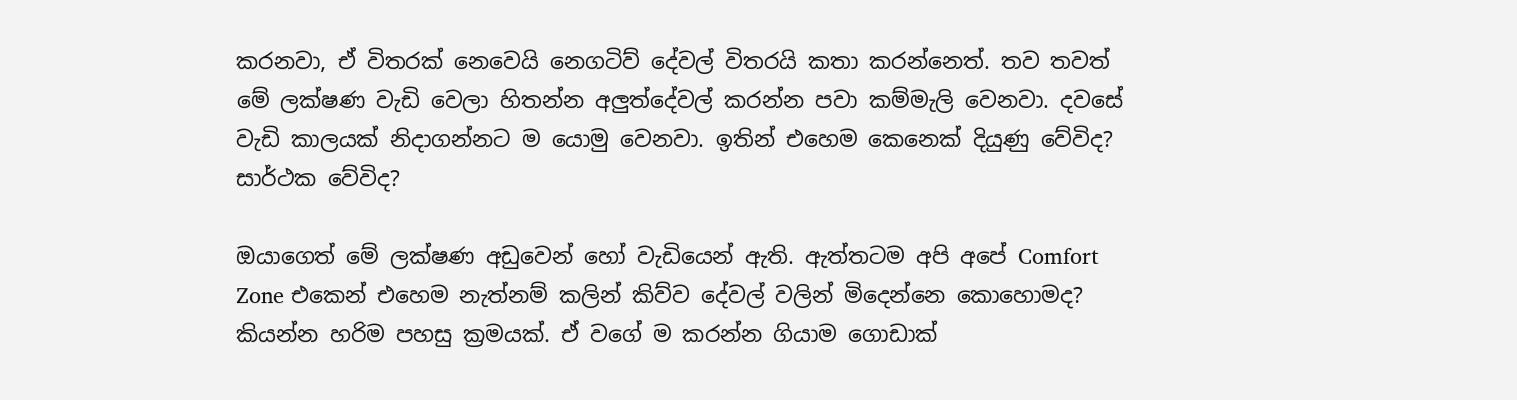කරනවා, ඒ විතරක් නෙවෙයි නෙගටිව් දේවල් විතරයි කතා කරන්නෙත්. තව තවත් මේ ලක්ෂණ වැඩි වෙලා හිතන්න අලුත්දේවල් කරන්න පවා කම්මැලි වෙනවා. දවසේ වැඩි කාලයක් නිදාගන්නට ම යොමු වෙනවා. ඉතින් එහෙම කෙනෙක් දියුණු වේවිද? සාර්ථක වේවිද?

ඔයාගෙත් මේ ලක්ෂණ අඩුවෙන් හෝ වැඩියෙන් ඇති. ඇත්තටම අපි අපේ Comfort Zone එකෙන් එහෙම නැත්නම් කලින් කිව්ව දේවල් වලින් මිදෙන්නෙ කොහොමද? කියන්න හරිම පහසු ක්‍රමයක්. ඒ වගේ ම කරන්න ගියාම ගොඩාක්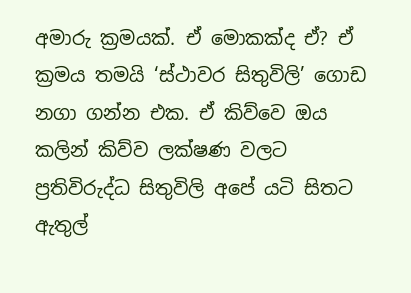අමාරු ක්‍රමයක්. ඒ මොකක්ද ඒ? ඒ ක්‍රමය තමයි ‘ස්ථාවර සිතුවිලි’ ගොඩ නගා ගන්න එක. ඒ කිව්වෙ ඔය කලින් කිව්ව ලක්ෂණ වලට ප්‍රතිවිරුද්ධ සිතුවිලි අපේ යටි සිතට ඇතුල්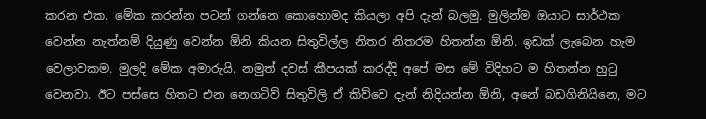කරන එක. මේක කරන්න පටන් ගන්නෙ කොහොමද කියලා අපි දැන් බලමු. මුලින්ම ඔයාට සාර්ථක වෙන්න නැත්නම් දියුණු වෙන්න ඕනි කියන සිතුවිල්ල නිතර නිතරම හිතන්න ඕනි. ඉඩක් ලැබෙන හැම වෙලාවකම. මුලදි මේක අමාරුයි. නමුත් දවස් කීපයක් කරද්දි අපේ මස මේ විදිහට ම හිතන්න හුටු වෙනවා. ඊට පස්සෙ හිතට එන නෙගටිව් සිතුවිලි ඒ කිව්වෙ දැන් නිදියන්න ඕනි, අනේ බඩගිනියිනෙ, මට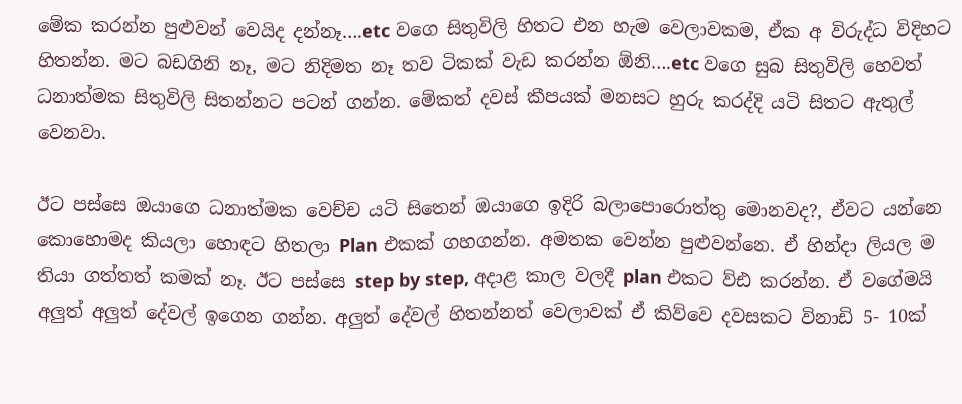මේක කරන්න පුළුවන් වෙයිද දන්නෑ….etc වගෙ සිතුවිලි හිතට එන හැම වෙලාවකම, ඒක අ විරුද්ධ විදිහට හිතන්න. මට බඩගිනි නෑ, මට නිදිමත නෑ තව ටිකක් වැඩ කරන්න ඕනි….etc වගෙ සුබ සිතුවිලි හෙවත් ධනාත්මක සිතුවිලි සිතන්නට පටන් ගන්න. මේකත් දවස් කීපයක් මනසට හුරු කරද්දි යටි සිතට ඇතුල් වෙනවා.

ඊට පස්සෙ ඔයාගෙ ධනාත්මක වෙච්ච යටි සිතෙන් ඔයාගෙ ඉදිරි බලාපොරොත්තු මොනවද?, ඒවට යන්නෙ කොහොමද කියලා හොඳට හිතලා Plan එකක් ගහගන්න. අමතක වෙන්න පුළුවන්නෙ. ඒ හින්දා ලියල ම තියා ගත්තත් කමක් නෑ. ඊට පස්සෙ step by step, අදාළ කාල වලදී plan එකට ව්ඪ කරන්න. ඒ වගේමයි අලුත් අලුත් දේවල් ඉගෙන ගන්න. අලුත් දේවල් හිතන්නත් වෙලාවක් ඒ කිව්වෙ දවසකට විනාඩි 5- 10ක්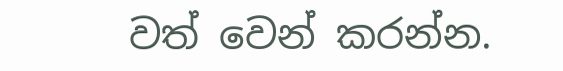වත් වෙන් කරන්න.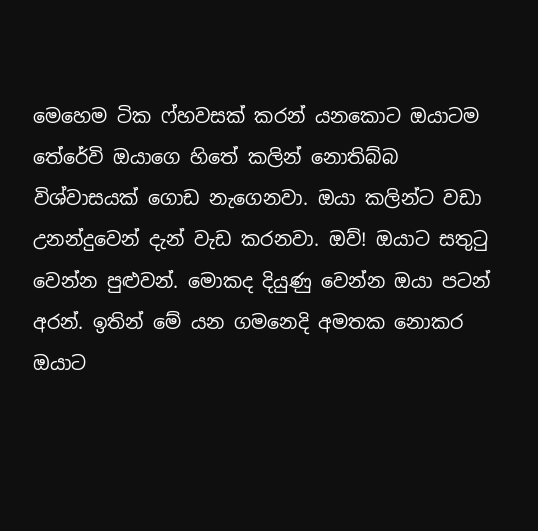මෙහෙම ටික ෆ්හවසක් කරන් යනකොට ඔයාටම තේරේවි ඔයාගෙ හිතේ කලින් නොතිබ්බ විශ්වාසයක් ගොඩ නැගෙනවා. ඔයා කලින්ට වඩා උනන්දුවෙන් දැන් වැඩ කරනවා. ඔව්! ඔයාට සතුටු වෙන්න පුළුවන්. මොකද දියුණු වෙන්න ඔයා පටන් අරන්. ඉතින් මේ යන ගමනෙදි අමතක නොකර ඔයාට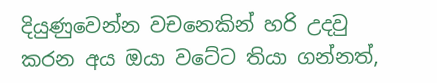දියුණුවෙන්න වචනෙකින් හරි උදවු කරන අය ඔයා වටේට තියා ගන්නත්,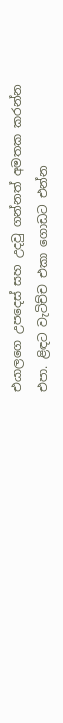එයාලගෙ උපදෙස් සහ උදවු ගන්නත් අමතක කරන්න එපා. ළිඳට වැටිච්ච එකා ගොඩට එන්න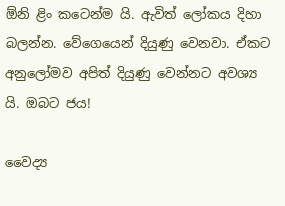ඕනි ළිං කටෙන්ම යි. ඇවිත් ලෝකය දිහා බලන්න. වේගෙයෙන් දියුණු වෙනවා. ඒකට අනුලෝමව අපිත් දියුණු වෙන්නට අවශ්‍ය යි. ඔබට ජය!

වෛද්‍ය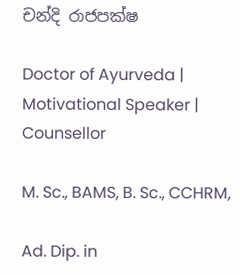චන්දි රාජපක්ෂ

Doctor of Ayurveda | Motivational Speaker | Counsellor

M. Sc., BAMS, B. Sc., CCHRM,

Ad. Dip. in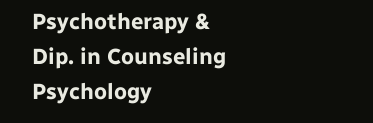Psychotherapy & Dip. in Counseling Psychology